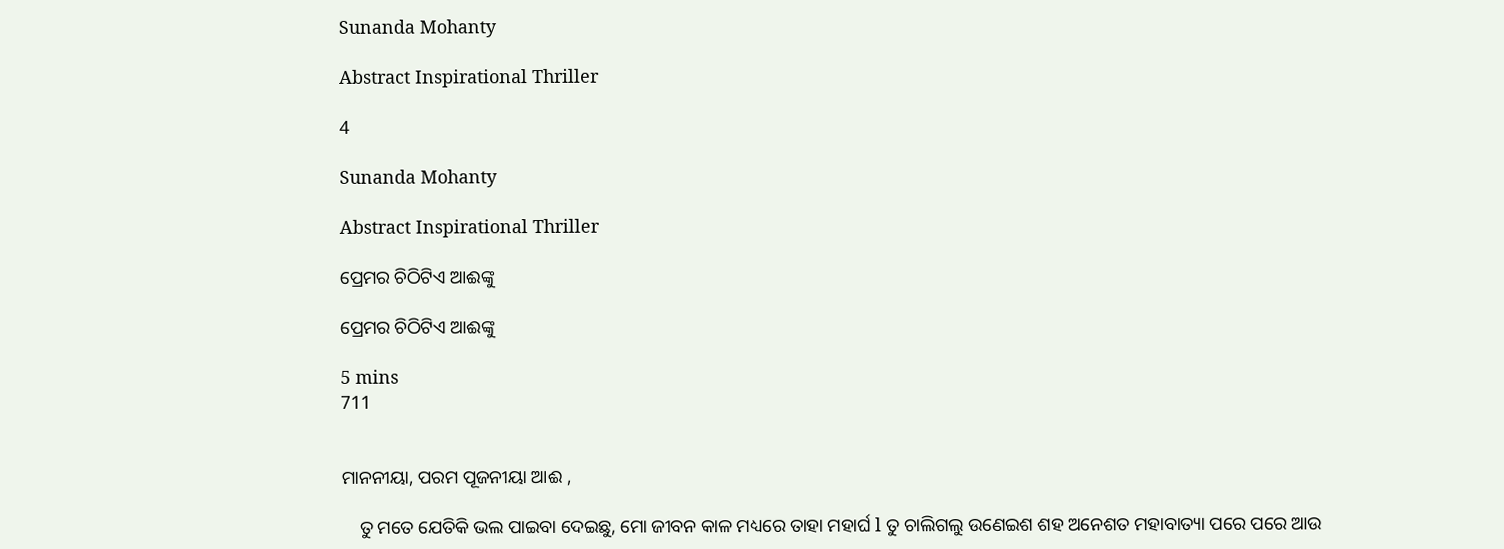Sunanda Mohanty

Abstract Inspirational Thriller

4

Sunanda Mohanty

Abstract Inspirational Thriller

ପ୍ରେମର ଚିଠିଟିଏ ଆଈଙ୍କୁ

ପ୍ରେମର ଚିଠିଟିଏ ଆଈଙ୍କୁ

5 mins
711


ମାନନୀୟା, ପରମ ପୂଜନୀୟା ଆଈ ,

    ତୁ ମତେ ଯେତିକି ଭଲ ପାଇବା ଦେଇଛୁ, ମୋ ଜୀବନ କାଳ ମଧ୍ୟରେ ତାହା ମହାର୍ଘ l ତୁ ଚାଲିଗଲୁ ଉଣେଇଶ ଶହ ଅନେଶତ ମହାବାତ୍ୟା ପରେ ପରେ ଆଉ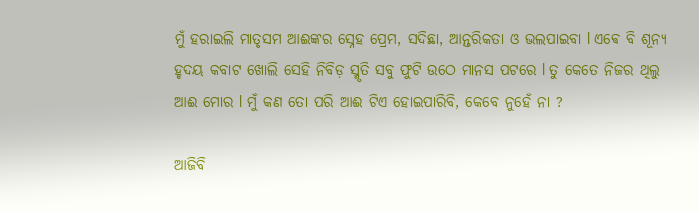ମୁଁ ହରାଇଲି ମାତୃସମ ଆଈଙ୍କର ସ୍ନେହ ପ୍ରେମ, ସଦିଛା, ଆନ୍ତରିକତା ଓ ଭଲପାଇବା l ଏଵେ ବି ଶୂନ୍ୟ ହୃଦୟ କବାଟ ଖୋଲି ସେହି ନିବିଡ଼ ସ୍ମୃତି ସବୁ ଫୁଟି ଉଠେ ମାନସ ପଟରେ l ତୁ କେତେ ନିଜର ଥିଲୁ ଆଈ ମୋର l ମୁଁ କଣ ତୋ ପରି ଆଈ ଟିଏ ହୋଇପାରିବି, କେବେ ନୁହେଁ ନା ?

ଆଜିବି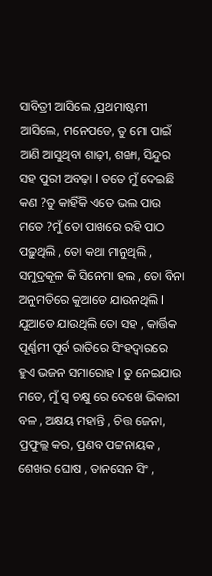ସାବିତ୍ରୀ ଆସିଲେ ,ପ୍ରଥମାଷ୍ଟମୀ ଆସିଲେ, ମନେପଡେ, ତୁ ମୋ ପାଇଁ ଆଣି ଆସୁଥିବା ଶାଢ଼ୀ, ଶଙ୍ଖା, ସିନ୍ଦୁର ସହ ପୁରୀ ଅବଢ଼ା l ତତେ ମୁଁ ଦେଇଛି କଣ ?ତୁ କାହିଁକି ଏତେ ଭଲ ପାଉ ମତେ ?ମୁଁ ତୋ ପାଖରେ ରହି ପାଠ ପଢ଼ୁଥିଲି , ତୋ କଥା ମାନୁଥିଲି , ସମୁଦ୍ରକୂଳ କି ସିନେମା ହଲ , ତୋ ବିନା ଅନୁମତିରେ କୁଆଡେ ଯାଉନଥିଲି l ଯୁଆଡେ ଯାଉଥିଲି ତୋ ସହ , କାର୍ତ୍ତିକ ପୂର୍ଣ୍ଣମୀ ପୂର୍ବ ରାତିରେ ସିଂହଦ୍ୱାରରେ ହୁଏ ଭଜନ ସମାରୋହ l ତୁ ନେଇଯାଉ ମତେ, ମୁଁ ସ୍ୱ ଚକ୍ଷୁ ରେ ଦେଖେ ଭିକାରୀ ବଳ , ଅକ୍ଷୟ ମହାନ୍ତି , ଚିତ୍ତ ଜେନା, ପ୍ରଫୁଲ୍ଲ କର, ପ୍ରଣବ ପଟ୍ଟନାୟକ , ଶେଖର ଘୋଷ , ତାନସେନ ସିଂ ,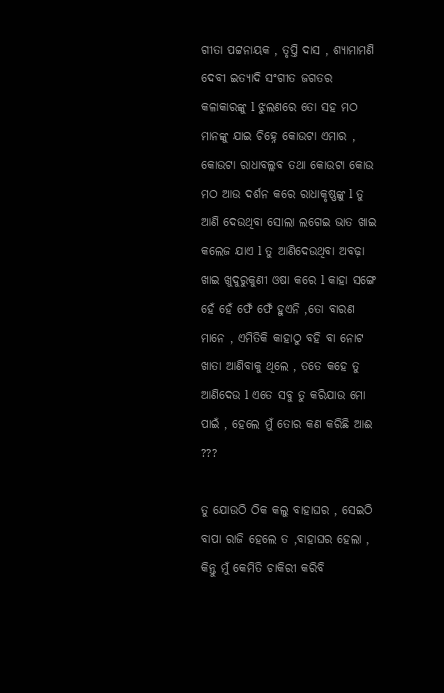ଗୀତା ପଟ୍ଟନାୟକ , ତୃପ୍ତି ଦାସ , ଶ୍ୟାମାମଣି ଦେବୀ ଇତ୍ୟାଦି ସଂଗୀତ ଜଗତର କଳାକାରଙ୍କୁ l ଝୁଲଣରେ ତୋ ସହ ମଠ ମାନଙ୍କୁ ଯାଇ ଚିହ୍ନେ କୋଉଟା ଏମାର , କୋଉଟା ରାଧାବଲ୍ଲବ ତଥା କୋଉଟା କୋଉ ମଠ ଆଉ ଦର୍ଶନ କରେ ରାଧାକୃଷ୍ଣଙ୍କୁ l ତୁ ଆଣି ଦେଉଥିବା ସୋଲା ଲଗେଇ ଭାତ ଖାଇ କଲେଜ ଯାଏ l ତୁ ଆଣିଦେଉଥିବା ଅବଢ଼ା ଖାଇ ଖୁଦୁରୁକୁଣୀ ଓଷା କରେ l କାହା ସଙ୍ଗେ ହେଁ ହେଁ ଫେଁ ଫେଁ ହୁଏନି ,ତୋ ବାରଣ ମାନେ , ଏମିତିକି କାହାଠୁ ବହି ବା ନୋଟ ଖାତା ଆଣିବାକୁ ଥିଲେ , ତତେ କହେ ତୁ ଆଣିଦେଉ l ଏତେ ସବୁ ତୁ କରିଯାଉ ମୋ ପାଇଁ , ହେଲେ ମୁଁ ତୋର କଣ କରିଛି ଆଈ ???

ତୁ ଯୋଉଠି ଠିକ କଲୁ ବାହାଘର , ସେଇଠି ବାପା ରାଜି ହେଲେ ତ ,ବାହାଘର ହେଲା , କିନ୍ତୁ ମୁଁ କେମିତି ଚାକିରୀ କରିବି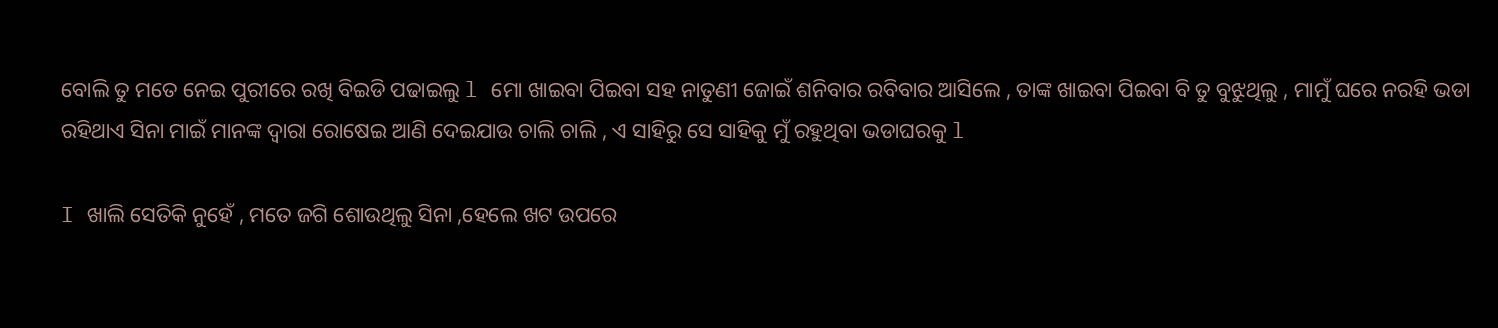ବୋଲି ତୁ ମତେ ନେଇ ପୁରୀରେ ରଖି ବିଇଡି ପଢାଇଲୁ l ମୋ ଖାଇବା ପିଇବା ସହ ନାତୁଣୀ ଜୋଇଁ ଶନିବାର ରବିବାର ଆସିଲେ , ତାଙ୍କ ଖାଇବା ପିଇବା ବି ତୁ ବୁଝୁଥିଲୁ , ମାମୁଁ ଘରେ ନରହି ଭଡା ରହିଥାଏ ସିନା ମାଇଁ ମାନଙ୍କ ଦ୍ୱାରା ରୋଷେଇ ଆଣି ଦେଇଯାଉ ଚାଲି ଚାଲି , ଏ ସାହିରୁ ସେ ସାହିକୁ ମୁଁ ରହୁଥିବା ଭଡାଘରକୁ l

I ଖାଲି ସେତିକି ନୁହେଁ , ମତେ ଜଗି ଶୋଉଥିଲୁ ସିନା ,ହେଲେ ଖଟ ଉପରେ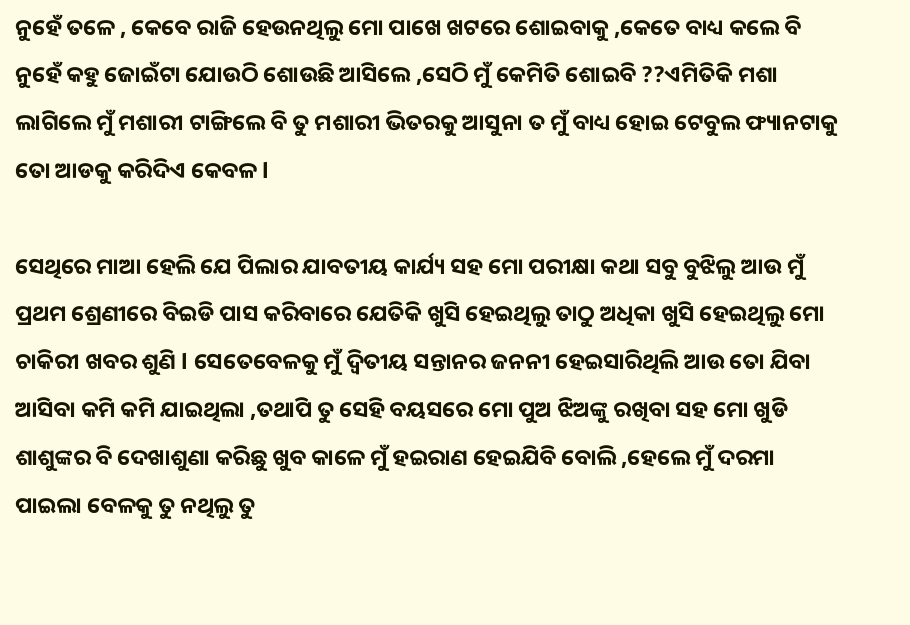ନୁହେଁ ତଳେ , କେବେ ରାଜି ହେଉନଥିଲୁ ମୋ ପାଖେ ଖଟରେ ଶୋଇବାକୁ ,କେତେ ବାଧ୍ୟ କଲେ ବି ନୁହେଁ କହୁ ଜୋଇଁଟା ଯୋଉଠି ଶୋଉଛି ଆସିଲେ ,ସେଠି ମୁଁ କେମିତି ଶୋଇବି ??ଏମିତିକି ମଶା ଲାଗିଲେ ମୁଁ ମଶାରୀ ଟାଙ୍ଗିଲେ ବି ତୁ ମଶାରୀ ଭିତରକୁ ଆସୁନା ତ ମୁଁ ବାଧ୍ୟ ହୋଇ ଟେବୁଲ ଫ୍ୟାନଟାକୁ ତୋ ଆଡକୁ କରିଦିଏ କେବଳ l

ସେଥିରେ ମାଆ ହେଲି ଯେ ପିଲାର ଯାବତୀୟ କାର୍ଯ୍ୟ ସହ ମୋ ପରୀକ୍ଷା କଥା ସବୁ ବୁଝିଲୁ ଆଉ ମୁଁ ପ୍ରଥମ ଶ୍ରେଣୀରେ ବିଇଡି ପାସ କରିବାରେ ଯେତିକି ଖୁସି ହେଇଥିଲୁ ତାଠୁ ଅଧିକା ଖୁସି ହେଇଥିଲୁ ମୋ ଚାକିରୀ ଖବର ଶୁଣି l ସେତେବେଳକୁ ମୁଁ ଦ୍ୱିତୀୟ ସନ୍ତାନର ଜନନୀ ହେଇସାରିଥିଲି ଆଉ ତୋ ଯିବା ଆସିବା କମି କମି ଯାଇଥିଲା ,ତଥାପି ତୁ ସେହି ବୟସରେ ମୋ ପୁଅ ଝିଅଙ୍କୁ ରଖିବା ସହ ମୋ ଖୁଡି ଶାଶୁଙ୍କର ବି ଦେଖାଶୁଣା କରିଛୁ ଖୁବ କାଳେ ମୁଁ ହଇରାଣ ହେଇଯିବି ବୋଲି ,ହେଲେ ମୁଁ ଦରମା ପାଇଲା ବେଳକୁ ତୁ ନଥିଲୁ ତୁ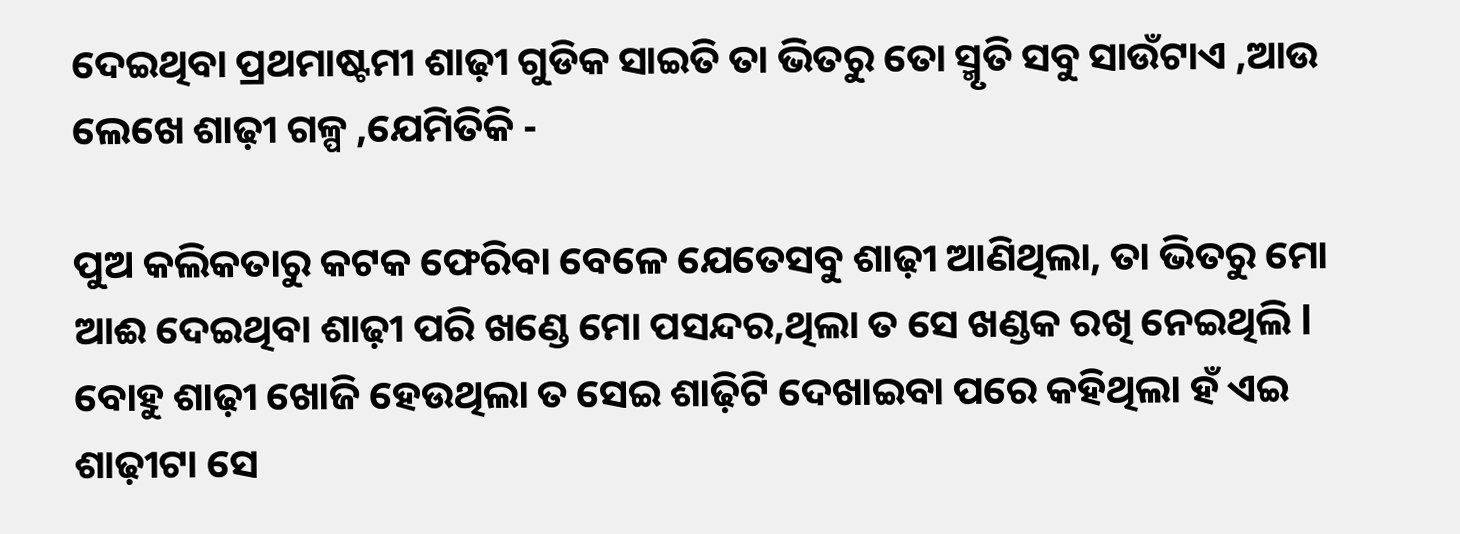ଦେଇଥିବା ପ୍ରଥମାଷ୍ଟମୀ ଶାଢ଼ୀ ଗୁଡିକ ସାଇତି ତା ଭିତରୁ ତୋ ସ୍ମୃତି ସବୁ ସାଉଁଟାଏ ,ଆଉ ଲେଖେ ଶାଢ଼ୀ ଗଳ୍ପ ,ଯେମିତିକି -

ପୁଅ କଲିକତାରୁ କଟକ ଫେରିବା ବେଳେ ଯେତେସବୁ ଶାଢ଼ୀ ଆଣିଥିଲା, ତା ଭିତରୁ ମୋ ଆଈ ଦେଇଥିବା ଶାଢ଼ୀ ପରି ଖଣ୍ଡେ ମୋ ପସନ୍ଦର,ଥିଲା ତ ସେ ଖଣ୍ଡକ ରଖି ନେଇଥିଲି l ବୋହୁ ଶାଢ଼ୀ ଖୋଜି ହେଉଥିଲା ତ ସେଇ ଶାଢ଼ିଟି ଦେଖାଇବା ପରେ କହିଥିଲା ହଁ ଏଇ ଶାଢ଼ୀଟା ସେ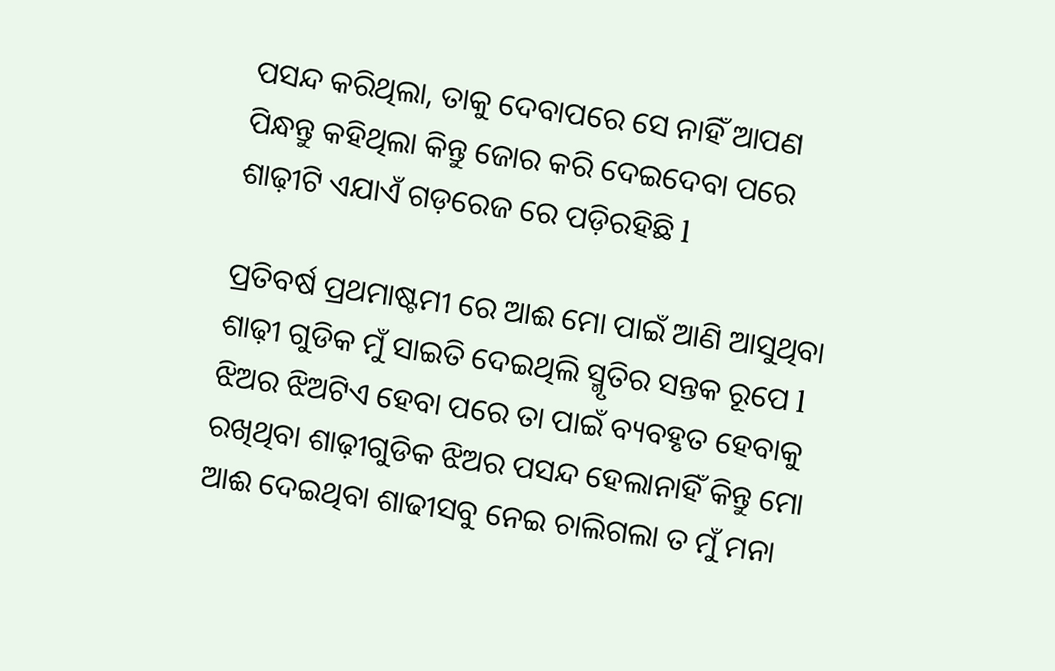ପସନ୍ଦ କରିଥିଲା, ତାକୁ ଦେବାପରେ ସେ ନାହିଁ ଆପଣ ପିନ୍ଧନ୍ତୁ କହିଥିଲା କିନ୍ତୁ ଜୋର କରି ଦେଇଦେବା ପରେ ଶାଢ଼ୀଟି ଏଯାଏଁ ଗଡ଼ରେଜ ରେ ପଡ଼ିରହିଛି l

ପ୍ରତିବର୍ଷ ପ୍ରଥମାଷ୍ଟମୀ ରେ ଆଈ ମୋ ପାଇଁ ଆଣି ଆସୁଥିବା ଶାଢ଼ୀ ଗୁଡିକ ମୁଁ ସାଇତି ଦେଇଥିଲି ସ୍ମୃତିର ସନ୍ତକ ରୂପେ l ଝିଅର ଝିଅଟିଏ ହେବା ପରେ ତା ପାଇଁ ବ୍ୟବହୃତ ହେବାକୁ ରଖିଥିବା ଶାଢ଼ୀଗୁଡିକ ଝିଅର ପସନ୍ଦ ହେଲାନାହିଁ କିନ୍ତୁ ମୋ ଆଈ ଦେଇଥିବା ଶାଢୀସବୁ ନେଇ ଚାଲିଗଲା ତ ମୁଁ ମନା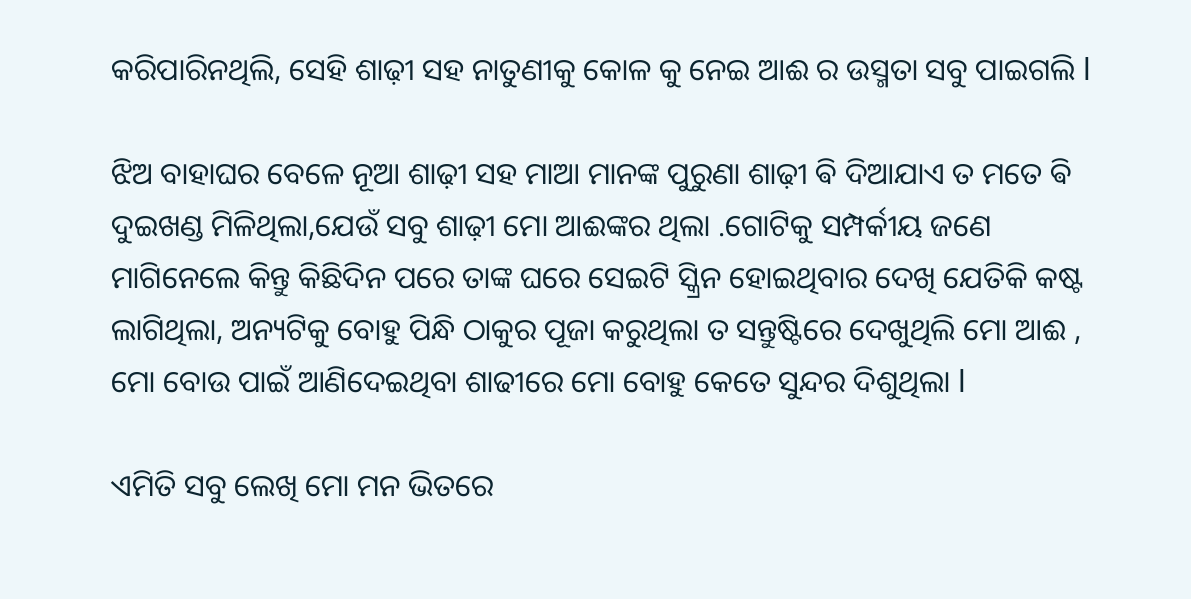କରିପାରିନଥିଲି, ସେହି ଶାଢ଼ୀ ସହ ନାତୁଣୀକୁ କୋଳ କୁ ନେଇ ଆଈ ର ଉସ୍ମତା ସବୁ ପାଇଗଲି l

ଝିଅ ବାହାଘର ବେଳେ ନୂଆ ଶାଢ଼ୀ ସହ ମାଆ ମାନଙ୍କ ପୁରୁଣା ଶାଢ଼ୀ ଵି ଦିଆଯାଏ ତ ମତେ ଵି ଦୁଇଖଣ୍ଡ ମିଳିଥିଲା,ଯେଉଁ ସବୁ ଶାଢ଼ୀ ମୋ ଆଈଙ୍କର ଥିଲା .ଗୋଟିକୁ ସମ୍ପର୍କୀୟ ଜଣେ ମାଗିନେଲେ କିନ୍ତୁ କିଛିଦିନ ପରେ ତାଙ୍କ ଘରେ ସେଇଟି ସ୍କ୍ରିନ ହୋଇଥିବାର ଦେଖି ଯେତିକି କଷ୍ଟ ଲାଗିଥିଲା, ଅନ୍ୟଟିକୁ ବୋହୁ ପିନ୍ଧି ଠାକୁର ପୂଜା କରୁଥିଲା ତ ସନ୍ତୁଷ୍ଟିରେ ଦେଖୁଥିଲି ମୋ ଆଈ , ମୋ ବୋଉ ପାଇଁ ଆଣିଦେଇଥିବା ଶାଢୀରେ ମୋ ବୋହୁ କେତେ ସୁନ୍ଦର ଦିଶୁଥିଲା l

ଏମିତି ସବୁ ଲେଖି ମୋ ମନ ଭିତରେ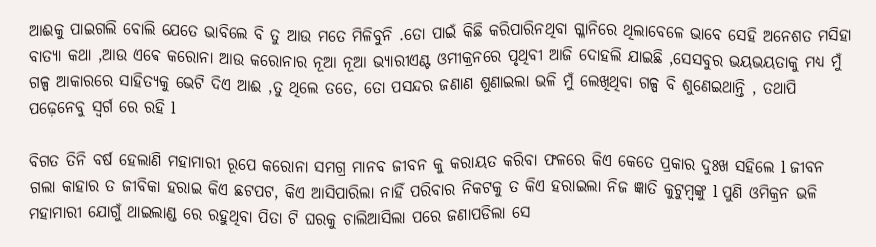ଆଈକୁ ପାଇଗଲି ବୋଲି ଯେତେ ଭାବିଲେ ବି ତୁ ଆଉ ମତେ ମିଳିବୁନି .ତୋ ପାଇଁ କିଛି କରିପାରିନଥିବା ଗ୍ଳାନିରେ ଥିଲାବେଳେ ଭାବେ ସେହି ଅନେଶତ ମସିହା ବାତ୍ୟା କଥା ,ଆଉ ଏଵେ କରୋନା ଆଉ କରୋନାର ନୂଆ ନୂଆ ଭ୍ୟାରୀଏଣ୍ଟ ଓମୀକ୍ରନରେ ପୃଥିବୀ ଆଜି ଦୋହଲି ଯାଇଛି ,ସେସବୁର ଭୟଭୟତାକୁ ମଧ୍ୟ ମୁଁ ଗଳ୍ପ ଆକାରରେ ସାହିତ୍ୟକୁ ଭେଟି ଦିଏ ଆଈ ,ତୁ ଥିଲେ ତତେ, ତୋ ପସନ୍ଦର ଜଣାଣ ଶୁଣାଇଲା ଭଳି ମୁଁ ଲେଖିଥିବା ଗଳ୍ପ ବି ଶୁଣେଇଥାନ୍ତି , ତଥାପି ପଢ଼େନେବୁ ସ୍ୱର୍ଗ ରେ ରହି l

ବିଗତ ତିନି ବର୍ଷ ହେଲାଣି ମହାମାରୀ ରୂପେ କରୋନା ସମଗ୍ର ମାନବ ଜୀବନ କୁ କରାୟତ କରିବା ଫଳରେ କିଏ କେତେ ପ୍ରକାର ଦୁଃଖ ସହିଲେ l ଜୀବନ ଗଲା କାହାର ତ ଜୀବିକା ହରାଇ କିଏ ଛଟପଟ, କିଏ ଆସିପାରିଲା ନାହିଁ ପରିବାର ନିକଟକୁ ତ କିଏ ହରାଇଲା ନିଜ ଜ୍ଞାତି କୁଟୁମ୍ବଙ୍କୁ l ପୁଣି ଓମିକ୍ରନ ଭଳି ମହାମାରୀ ଯୋଗୁଁ ଥାଇଲାଣ୍ଡ ରେ ରହୁଥିବା ପିତା ଟି ଘରକୁ ଚାଲିଆସିଲା ପରେ ଜଣାପଡିଲା ସେ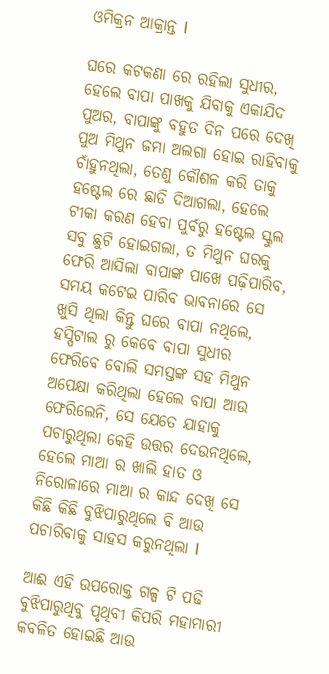ଓମିକ୍ରନ ଆକ୍ରାନ୍ତ l

ଘରେ କଟକଣା ରେ ରହିଲା ସୁଧୀର, ହେଲେ ବାପା ପାଖକୁ ଯିବାକୁ ଏକାଯିଦ ପୁଅର, ବାପାଙ୍କୁ ବହୁତ ଦିନ ପରେ ଦେଖି ପୁଅ ମିଥୁନ ଜମା ଅଲଗା ହୋଇ ରାହିବାକୁ ଚାଁହୁନଥିଲା, ତେଣୁ କୌଶଳ କରି ତାକୁ ହଷ୍ଟେଲ ରେ ଛାଡି ଦିଆଗଲା, ହେଲେ ଟୀକା କରଣ ହେବା ପୁର୍ବରୁ ହଷ୍ଟେଲ ସ୍କୁଲ ସବୁ ଛୁଟି ହୋଇଗଲା, ତ ମିଥୁନ ଘରକୁ ଫେରି ଆସିଲା ବାପାଙ୍କ ପାଖେ ପଢ଼ିପାରିବ, ସମୟ କଟେଇ ପାରିବ ଭାବନାରେ ସେ ଖୁସି ଥିଲା କିନ୍ତୁ ଘରେ ବାପା ନଥିଲେ, ହସ୍ପିଟାଲ ରୁ କେବେ ବାପା ସୁଧୀର ଫେରିବେ ବୋଲି ସମସ୍ତଙ୍କ ସହ ମିଥୁନ ଅପେକ୍ଷା କରିଥିଲା ହେଲେ ବାପା ଆଉ ଫେରିଲେନି, ସେ ଯେତେ ଯାହାକୁ ପଚାରୁଥିଲା କେହି ଉତ୍ତର ଦେଉନଥିଲେ, ହେଲେ ମାଆ ର ଖାଲି ହାତ ଓ ନିରୋଳାରେ ମାଆ ର କାନ୍ଦ ଦେଖି ସେ କିଛି କିଛି ବୁଝିପାରୁଥିଲେ ବି ଆଉ ପଚାରିବାକୁ ସାହସ କରୁନଥିଲା l

ଆଈ ଏହି ଉପରୋକ୍ତ ଗଳ୍ପ ଟି ପଢି ବୁଝିପାରୁଥିବୁ ପୃଥିବୀ କିପରି ମହାମାରୀ କବଳିତ ହୋଇଛି ଆଉ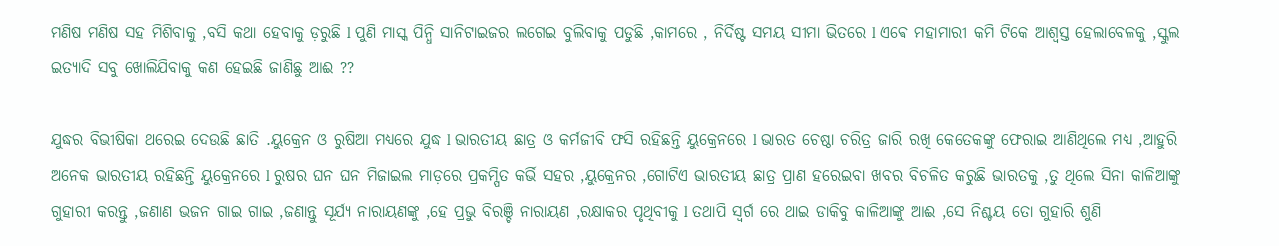ମଣିଷ ମଣିଷ ସହ ମିଶିବାକୁ ,ବସି କଥା ହେବାକୁ ଡ଼ରୁଛି l ପୁଣି ମାସ୍କ ପିନ୍ଧି ସାନିଟାଇଜର ଲଗେଇ ବୁଲିବାକୁ ପଡୁଛି ,କାମରେ , ନିର୍ଦିଷ୍ଟ ସମୟ ସୀମା ଭିତରେ l ଏଵେ ମହାମାରୀ କମି ଟିକେ ଆଶ୍ୱସ୍ତ ହେଲାବେଳକୁ ,ସ୍କୁଲ ଇତ୍ୟାଦି ସବୁ ଖୋଲିଯିବାକୁ କଣ ହେଇଛି ଜାଣିଛୁ ଆଈ ??

ଯୁଦ୍ଧର ବିଭୀଷିକା ଥରେଇ ଦେଉଛି ଛାତି .ୟୁକ୍ରେନ ଓ ରୁଷିଆ ମଧ୍ୟରେ ଯୁଦ୍ଧ l ଭାରତୀୟ ଛାତ୍ର ଓ କର୍ମଜୀବି ଫସି ରହିଛନ୍ତି ୟୁକ୍ରେନରେ l ଭାରତ ଚେଷ୍ଠା ଚରିତ୍ର ଜାରି ରଖି କେତେକଙ୍କୁ ଫେରାଇ ଆଣିଥିଲେ ମଧ୍ୟ ,ଆହୁରି ଅନେକ ଭାରତୀୟ ରହିଛନ୍ତି ୟୁକ୍ରେନରେ l ରୁଷର ଘନ ଘନ ମିଜାଇଲ ମାଡ଼ରେ ପ୍ରକମ୍ପିତ କର୍ଭି ସହର ,ୟୁକ୍ରେନର ,ଗୋଟିଏ ଭାରତୀୟ ଛାତ୍ର ପ୍ରାଣ ହରେଇବା ଖବର ବିଚଳିତ କରୁଛି ଭାରତକୁ ,ତୁ ଥିଲେ ସିନା କାଳିଆଙ୍କୁ ଗୁହାରୀ କରନ୍ତୁ ,ଜଣାଣ ଭଜନ ଗାଇ ଗାଇ ,ଜଣାନ୍ତୁ ସୂର୍ଯ୍ୟ ନାରାୟଣଙ୍କୁ ,ହେ ପ୍ରଭୁ ବିରଞ୍ଚି ନାରାୟଣ ,ରକ୍ଷାକର ପୃଥିବୀକୁ l ତଥାପି ସ୍ୱର୍ଗ ରେ ଥାଇ ଡାକିବୁ କାଳିଆଙ୍କୁ ଆଈ ,ସେ ନିଶ୍ଚୟ ତୋ ଗୁହାରି ଶୁଣି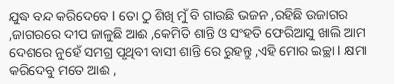ଯୁଦ୍ଧ ବନ୍ଦ କରିଦେବେ l ତୋ ଠୁ ଶିଖି ମୁଁ ବି ଗାଉଛି ଭଜନ ,ରହିଛି ଉଜାଗର ,ଜାଗରରେ ଦୀପ ଜାଳୁଛି ଆଈ ,କେମିତି ଶାନ୍ତି ଓ ସଂହତି ଫେରିଆସୁ ଖାଲି ଆମ ଦେଶରେ ନୁହେଁ ସମଗ୍ର ପୃଥିବୀ ବାସୀ ଶାନ୍ତି ରେ ରୁହନ୍ତୁ ,ଏହି ମୋର ଇଚ୍ଛା l କ୍ଷମା କରିଦେବୁ ମତେ ଆଈ ,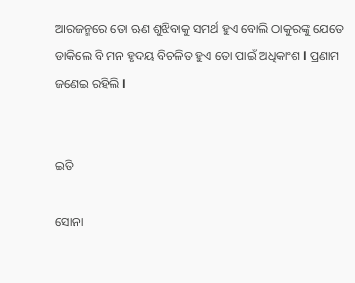ଆରଜନ୍ମରେ ତୋ ଋଣ ଶୁଝିବାକୁ ସମର୍ଥ ହୁଏ ବୋଲି ଠାକୁରଙ୍କୁ ଯେତେ ଡାକିଲେ ବି ମନ ହୃଦୟ ବିଚଳିତ ହୁଏ ତୋ ପାଇଁ ଅଧିକାଂଶ l ପ୍ରଣାମ ଜଣେଇ ରହିଲି l


ଇତି

ସୋନା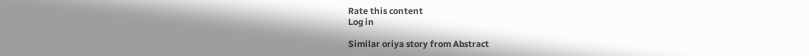Rate this content
Log in

Similar oriya story from Abstract